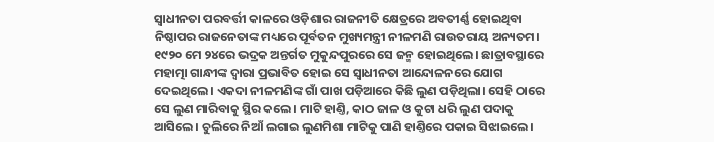ସ୍ବାଧୀନତା ପରବର୍ତ୍ତୀ କାଳରେ ଓଡ଼ିଶାର ରାଜନୀତି କ୍ଷେତ୍ରରେ ଅବତୀର୍ଣ୍ଣ ହୋଇଥିବା ନିଷ୍ଠାପର ରାଜନେତାଙ୍କ ମଧ୍ୟରେ ପୂର୍ବତନ ମୁଖ୍ୟମନ୍ତ୍ରୀ ନୀଳମଣି ରାଉତରାୟ ଅନ୍ୟତମ। ୧୯୨୦ ମେ ୨୪ରେ ଭଦ୍ରକ ଅନ୍ତର୍ଗତ ମୁକୁନ୍ଦପୁରରେ ସେ ଜନ୍ମ ହୋଇଥିଲେ। ଛାତ୍ରାବସ୍ଥାରେ ମହାତ୍ମା ଗାନ୍ଧୀଙ୍କ ଦ୍ବାରା ପ୍ରଭାବିତ ହୋଇ ସେ ସ୍ବାଧୀନତା ଆନ୍ଦୋଳନରେ ଯୋଗ ଦେଇଥିଲେ। ଏକଦା ନୀଳମଣିଙ୍କ ଗାଁ ପାଖ ପଡ଼ିଆରେ କିଛି ଲୁଣ ପଡ଼ିଥିଲା। ସେହି ଠାରେ ସେ ଲୁଣ ମାରିବାକୁ ସ୍ଥିର କଲେ। ମାଟି ହାଣ୍ତି, କାଠ ଜାଳ ଓ କୁଟା ଧରି ଲୁଣ ପଦାକୁ ଆସିଲେ। ଚୁଲିରେ ନିଆଁ ଲଗାଇ ଲୁଣମିଶା ମାଟିକୁ ପାଣି ହାଣ୍ତିରେ ପକାଇ ସିଝାଇଲେ।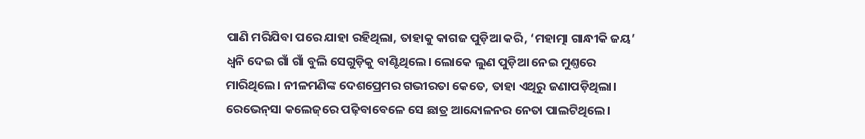ପାଣି ମରିଯିବା ପରେ ଯାହା ରହିଥିଲା, ତାହାକୁ କାଗଜ ପୁଡ଼ିଆ କରି, ‘ମହାତ୍ମା ଗାନ୍ଧୀକି ଜୟ’ ଧ୍ବନି ଦେଇ ଗାଁ ଗାଁ ବୁଲି ସେଗୁଡ଼ିକୁ ବାଣ୍ଟିଥିଲେ। ଲୋକେ ଲୁଣ ପୁଡ଼ିଆ ନେଇ ମୁଣ୍ତରେ ମାରିଥିଲେ। ନୀଳମଣିଙ୍କ ଦେଶପ୍ରେମର ଗଭୀରତା କେତେ, ତାହା ଏଥିରୁ ଜଣାପଡ଼ିଥିଲା। ରେଭେନ୍‌ସା କଲେଜ୍‌ରେ ପଢ଼ିବାବେଳେ ସେ ଛାତ୍ର ଆନ୍ଦୋଳନର ନେତା ପାଲଟିଥିଲେ।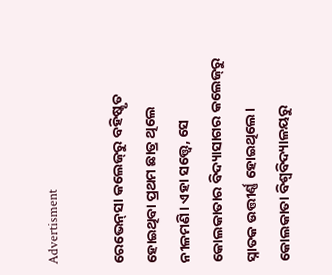Advertisment

ରେଭେନ୍‌ସା କଲେଜ୍‌ରୁ ବହିଷ୍କୃତ ହୋଇଥିବା ପ୍ରଥମ ଛାତ୍ର ଥିଲେ ନୀଳମଣି। ଏହା ସତ୍ତ୍ବେ, ସେ କୋଲକାତାର ବିଦ୍ୟାସାଗର କଲେଜ୍‌ରୁ ସ୍ନାତକ ଉତ୍ତୀର୍ଣ୍ଣ ହୋଇଥିଲେ। କୋଲକାତା ବିଶ୍ବବିଦ୍ୟାଳୟରୁ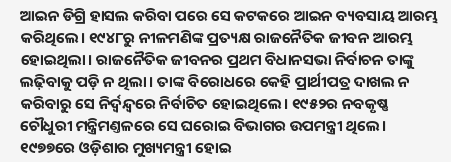ଆଇନ ଡିଗ୍ରି ହାସଲ କରିବା ପରେ ସେ କଟକରେ ଆଇନ ବ୍ୟବସାୟ ଆରମ୍ଭ କରିଥିଲେ। ୧୯୪୮ରୁ ନୀଳମଣିଙ୍କ ପ୍ରତ୍ୟକ୍ଷ ରାଜନୈତିକ ଜୀବନ ଆରମ୍ଭ ହୋଇଥିଲା। ରାଜନୈତିକ ଜୀବନର ପ୍ରଥମ ବିଧାନସଭା ନିର୍ବାଚନ ତାଙ୍କୁ ଲଢ଼ିବାକୁ ପଡ଼ି ନ ଥିଲା। ତାଙ୍କ ବିରୋଧରେ କେହି ପ୍ରାର୍ଥୀପତ୍ର ଦାଖଲ ନ କରିବାରୁ ସେ ନିର୍ଦ୍ବନ୍ଦ୍ବରେ ନିର୍ବାଚିତ ହୋଇଥିଲେ। ୧୯୫୨ର ନବକୃଷ୍ଣ ଚୌଧୁରୀ ମନ୍ତ୍ରିମଣ୍ତଳରେ ସେ ଘରୋଇ ବିଭାଗର ଉପମନ୍ତ୍ରୀ ଥିଲେ। ୧୯୭୭ରେ ଓଡ଼ିଶାର ମୁଖ୍ୟମନ୍ତ୍ରୀ ହୋଇ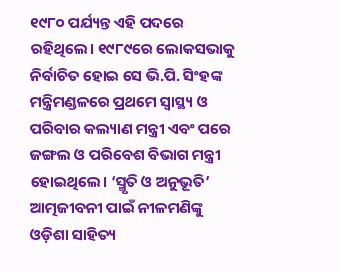୧୯୮୦ ପର୍ଯ୍ୟନ୍ତ ଏହି ପଦରେ ରହିଥିଲେ। ୧୯୮୯ରେ ଲୋକସଭାକୁ ନିର୍ବାଚିତ ହୋଇ ସେ ଭି.ପି. ସିଂହଙ୍କ ମନ୍ତ୍ରିମଣ୍ଡଳରେ ପ୍ରଥମେ ସ୍ୱାସ୍ଥ୍ୟ ଓ ପରିବାର କଲ୍ୟାଣ ମନ୍ତ୍ରୀ ଏବଂ ପରେ ଜଙ୍ଗଲ ଓ ପରିବେଶ ବିଭାଗ ମନ୍ତ୍ରୀ ହୋଇଥିଲେ। ‘ସ୍ମୃତି ଓ ଅନୁଭୂତି’ ଆତ୍ମଜୀବନୀ ପାଇଁ ନୀଳମଣିଙ୍କୁ ଓଡ଼ିଶା ସାହିତ୍ୟ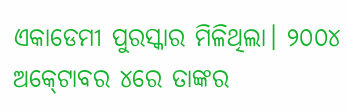ଏକାଡେମୀ ପୁରସ୍କାର ମିଳିଥିଲା। ୨୦୦୪ ଅକ୍‍ଟୋବର ୪ରେ ତାଙ୍କର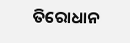ତିରୋଧାନ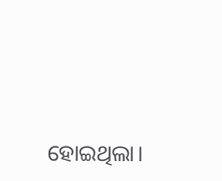ହୋଇଥିଲା।